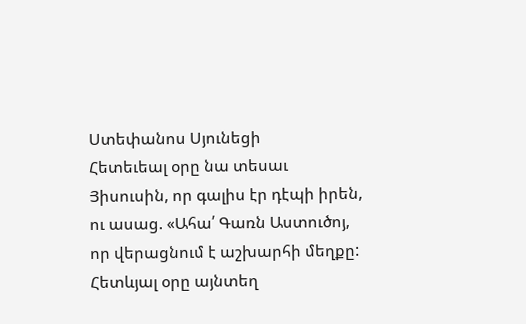Ստեփանոս Սյունեցի
Հետեւեալ օրը նա տեսաւ Յիսուսին, որ գալիս էր դէպի իրեն, ու ասաց. «Ահա՛ Գառն Աստուծոյ, որ վերացնում է աշխարհի մեղքը:
Հետևյալ օրը այնտեղ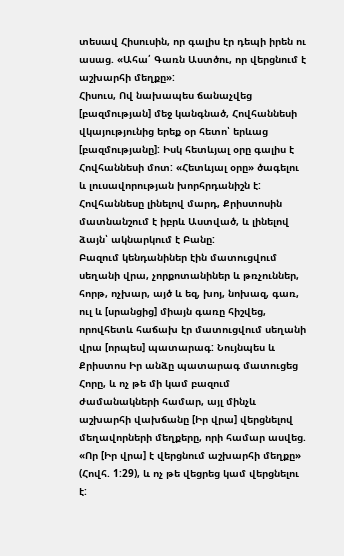տեսավ Հիսուսին, որ գալիս էր դեպի իրեն ու ասաց. «Ահա՛ Գառն Աստծու, որ վերցնում է աշխարհի մեղքը»:
Հիսուս, Ով նախապես ճանաչվեց [բազմության] մեջ կանգնած, Հովհաննեսի վկայությունից երեք օր հետո՝ երևաց [բազմությանը]: Իսկ հետևյալ օրը գալիս է Հովհաննեսի մոտ: «Հետևյալ օրը» ծագելու և լուսավորության խորհրդանիշն է: Հովհաննեսը լինելով մարդ, Քրիստոսին մատնանշում է իբրև Աստված, և լինելով ձայն՝ ակնարկում է Բանը:
Բազում կենդանիներ էին մատուցվում սեղանի վրա, չորքոտանիներ և թռչուններ, հորթ, ոչխար, այծ և եզ, խոյ, նոխազ, գառ, ուլ և [սրանցից] միայն գառը հիշվեց, որովհետև հաճախ էր մատուցվում սեղանի վրա [որպես] պատարագ: Նույնպես և Քրիստոս Իր անձը պատարագ մատուցեց Հորը, և ոչ թե մի կամ բազում ժամանակների համար, այլ մինչև աշխարհի վախճանը [Իր վրա] վերցնելով մեղավորների մեղքերը, որի համար ասվեց. «Որ [Իր վրա] է վերցնում աշխարհի մեղքը» (Հովհ. 1:29), և ոչ թե վեցրեց կամ վերցնելու է: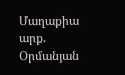Մաղաքիա արք. Օրմանյան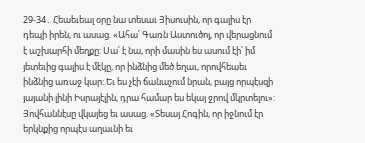29-34․ Հեաեւեալ օրը նա տեսաւ Յիսուսին, որ գալիս էր դեպի իրեն, ու ասաց. «Ահա՛ Գառն Աստուծոյ, որ վերացնում է աշխարհի մեղքը: Սա՛ է նա, որի մասին ես ասում էի՝ իմ յետեւից գալիս է մէկը, որ ինձնից մեծ եղաւ, որովհեաեւ ինձնից առաջ կար: Եւ ես չէի ճանաչում նրան, բայց որպէսզի յայանի լինի Իսրայէլին, դրա համար ես եկայ ջրով մկրտելու»: Յովհաննէսը վկայեց եւ ասաց. «Տեսայ Հոգին, որ իջնում էր երկնքից որպէս աղաւնի եւ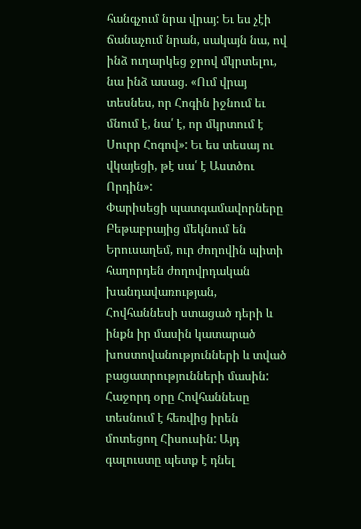հանգչում նրա վրայ: Եւ ես չէի ճանաչում նրան, սակայն նա, ով ինձ ուղարկեց ջրով մկրտելու, նա ինձ ասաց. «Ում վրայ տեսնես, որ Հոգին իջնում եւ մնում է, նա՛ է, որ մկրտում է Սուրր Հոգով»: Եւ ես տեսայ ու վկայեցի, թէ սա՛ է Աստծու Որդին»:
Փարիսեցի պատգամավորները Բեթաբրայից մեկնում են Երուսաղեմ, ուր ժողովին պիտի հաղորդեն ժողովրդական խանդավառության, Հովհաննեսի ստացած դերի և ինքն իր մասին կատարած խոստովանությունների և տված բացատրությունների մասին:
Հաջորդ օրը Հովհաննեսը տեսնում է հեռվից իրեն մոտեցող Հիսուսին: Այդ գալուստը պետք է դնել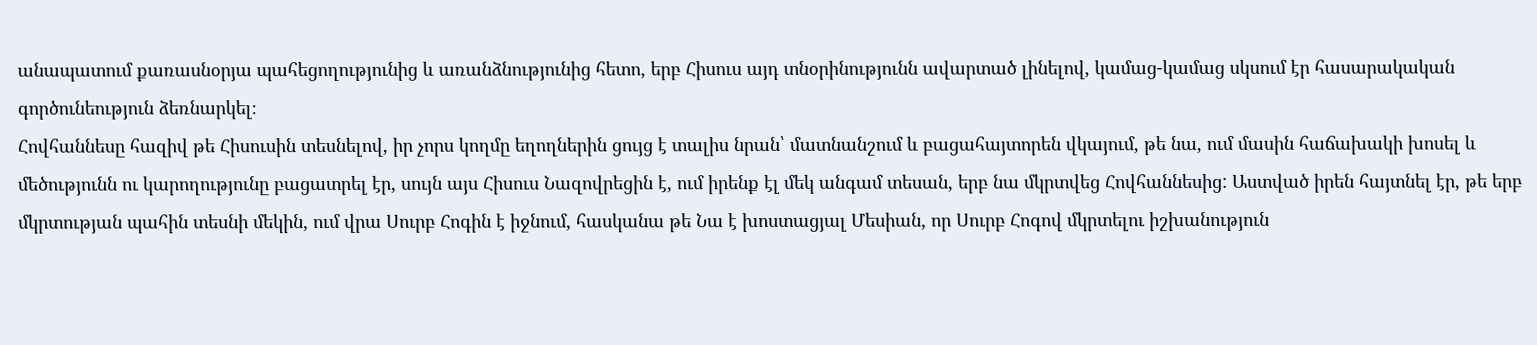անապատում քառասնօրյա պահեցողությունից և առանձնությունից հետո, երբ Հիսուս այդ տնօրինությունն ավարտած լինելով, կամաց-կամաց սկսում էր հասարակական գործունեություն ձեռնարկել։
Հովհաննեսը հազիվ թե Հիսուսին տեսնելով, իր չորս կողմը եղողներին ցույց է տալիս նրան՝ մատնանշում և բացահայտորեն վկայում, թե նա, ում մասին հաճախակի խոսել և մեծությունն ու կարողությունը բացատրել էր, սույն այս Հիսուս Նազովրեցին է, ում իրենք էլ մեկ անգամ տեսան, երբ նա մկրտվեց Հովհաննեսից: Աստված իրեն հայտնել էր, թե երբ մկրտության պահին տեսնի մեկին, ում վրա Սուրբ Հոգին է իջնում, հասկանա թե Նա է խոստացյալ Մեսիան, որ Սուրբ Հոգով մկրտելու իշխանություն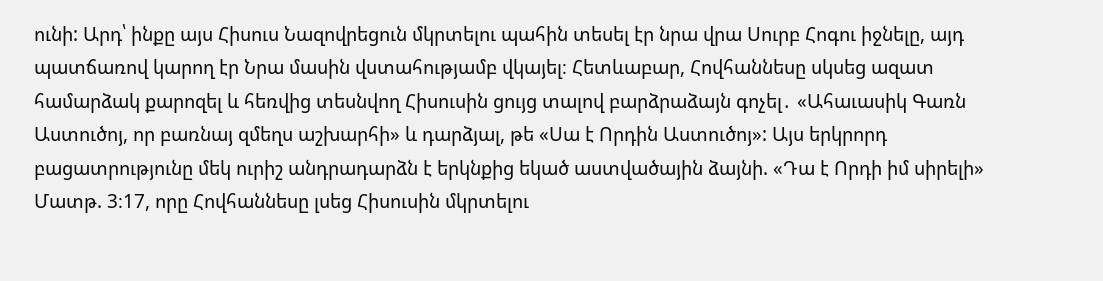ունի: Արդ՝ ինքը այս Հիսուս Նազովրեցուն մկրտելու պահին տեսել էր նրա վրա Սուրբ Հոգու իջնելը, այդ պատճառով կարող էր Նրա մասին վստահությամբ վկայել։ Հետևաբար, Հովհաննեսը սկսեց ազատ համարձակ քարոզել և հեռվից տեսնվող Հիսուսին ցույց տալով բարձրաձայն գոչել․ «Ահաւասիկ Գառն Աստուծոյ, որ բառնայ զմեղս աշխարհի» և դարձյալ, թե «Սա է Որդին Աստուծոյ»: Այս երկրորդ բացատրությունը մեկ ուրիշ անդրադարձն է երկնքից եկած աստվածային ձայնի. «Դա է Որդի իմ սիրելի» Մատթ. 3։17, որը Հովհաննեսը լսեց Հիսուսին մկրտելու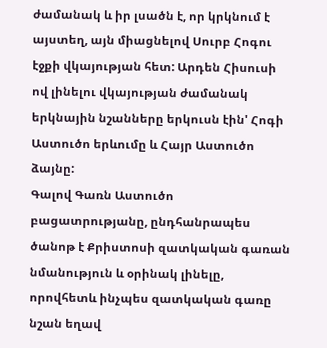ժամանակ և իր լսածն է, որ կրկնում է այստեղ, այն միացնելով Սուրբ Հոգու էջքի վկայության հետ: Արդեն Հիսուսի ով լինելու վկայության ժամանակ երկնային նշանները երկուսն էին' Հոգի Աստուծո երևումը և Հայր Աստուծո ձայնը:
Գալով Գառն Աստուծո բացատրությանը, ընդհանրապես ծանոթ է Քրիստոսի զատկական գառան նմանություն և օրինակ լինելը, որովհետև ինչպես զատկական գառը նշան եղավ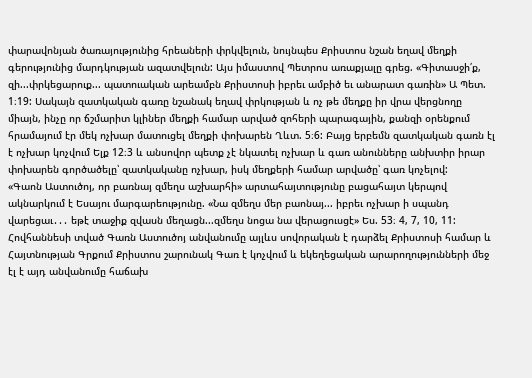փարավոնյան ծառայությունից հրեաների փրկվելուն, նույնպես Քրիստոս նշան եղավ մեղքի գերությունից մարդկության ազատվելուն: Այս իմաստով Պետրոս առաքյալը գրեց. «Գիտասջի՛ք, զի...փրկեցարուք... պատուական արեամբն Քրիստոսի իբրեւ ամբիծ եւ անարատ գառին» Ա Պետ. 1։19: Սակայն զատկական գառը նշանակ եղավ փրկության և ոչ թե մեղքը իր վրա վերցնողը միայն, ինչը որ ճշմարիտ կլիներ մեղքի համար արված զոհերի պարագային, քանզի օրենքում հրամայում էր մեկ ոչխար մատուցել մեղքի փոխարեն Ղևտ. 5։6: Բայց երբեմն զատկական գառն էլ է ոչխար կոչվում Ելք 12։3 և անսովոր պետք չէ նկատել ոչխար և գառ անունները անխտիր իրար փոխարեն գործածելը՝ զատկականը ոչխար, իսկ մեղքերի համար արվածը՝ գառ կոչելով:
«Գաոն Աստուծոյ, որ բառնայ զմեղս աշխարհի» արտահայտությունը բացահայտ կերպով ակնարկում է Եսայու մարգարեությունը. «Նա զմեղս մեր բաոնայ... իբրեւ ոչխար ի սպանդ վարեցաւ․․․ եթէ տաջիք զվասն մեղացն...զմեղս նոցա նա վերացուսցէ» Ես. 53։ 4, 7, 10, 11: Հովհաննեսի տված Գառն Աստուծոյ անվանումը այլևս սովորական է դարձել Քրիստոսի համար և Հայտնության Գրքում Քրիստոս շարունակ Գառ է կոչվում և եկեղեցական արարողությունների մեջ էլ է այդ անվանումը հաճախ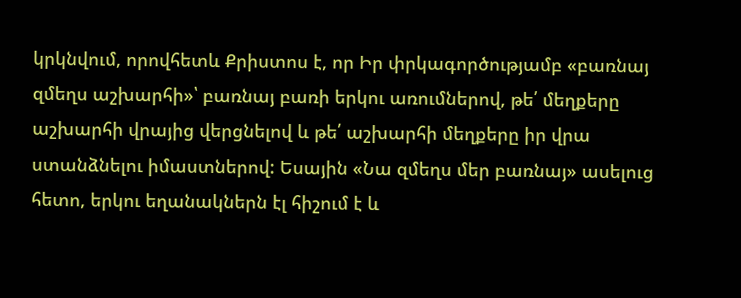կրկնվում, որովհետև Քրիստոս է, որ Իր փրկագործությամբ «բառնայ զմեղս աշխարհի»՝ բառնայ բառի երկու առումներով, թե՛ մեղքերը աշխարհի վրայից վերցնելով և թե՛ աշխարհի մեղքերը իր վրա ստանձնելու իմաստներով: Եսային «Նա զմեղս մեր բառնայ» ասելուց հետո, երկու եղանակներն էլ հիշում է և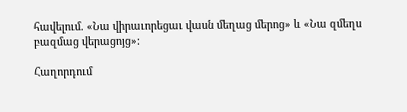հավելում. «Նա վիրաւորեցաւ վասն մեղաց մերոց» և «Նա զմեղս բազմաց վերացոյց»:

Հաղորդում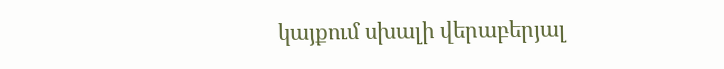կայքում սխալի վերաբերյալ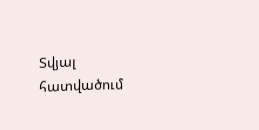Տվյալ հատվածում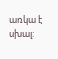առկա է սխալ: